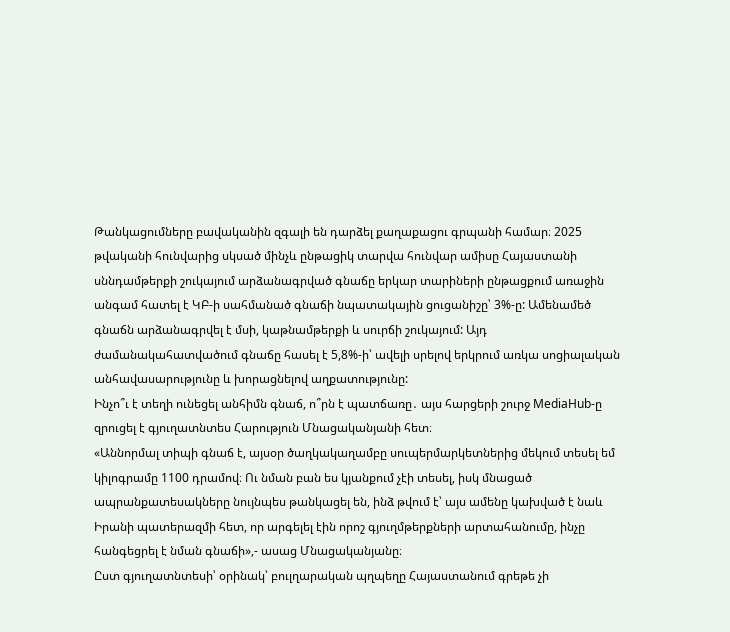Թանկացումները բավականին զգալի են դարձել քաղաքացու գրպանի համար։ 2025 թվականի հունվարից սկսած մինչև ընթացիկ տարվա հունվար ամիսը Հայաստանի սննդամթերքի շուկայում արձանագրված գնաճը երկար տարիների ընթացքում առաջին անգամ հատել է ԿԲ-ի սահմանած գնաճի նպատակային ցուցանիշը՝ 3%-ը: Ամենամեծ գնաճն արձանագրվել է մսի, կաթնամթերքի և սուրճի շուկայում: Այդ ժամանակահատվածում գնաճը հասել է 5,8%-ի՝ ավելի սրելով երկրում առկա սոցիալական անհավասարությունը և խորացնելով աղքատությունը:
Ինչո՞ւ է տեղի ունեցել անհիմն գնաճ, ո՞րն է պատճառը․ այս հարցերի շուրջ MediaHub-ը զրուցել է գյուղատնտես Հարություն Մնացականյանի հետ։
«Աննորմալ տիպի գնաճ է, այսօր ծաղկակաղամբը սուպերմարկետներից մեկում տեսել եմ կիլոգրամը 1100 դրամով։ Ու նման բան ես կյանքում չէի տեսել, իսկ մնացած ապրանքատեսակները նույնպես թանկացել են, ինձ թվում է՝ այս ամենը կախված է նաև Իրանի պատերազմի հետ, որ արգելել էին որոշ գյուղմթերքների արտահանումը, ինչը հանգեցրել է նման գնաճի»,- ասաց Մնացականյանը։
Ըստ գյուղատնտեսի՝ օրինակ՝ բուլղարական պղպեղը Հայաստանում գրեթե չի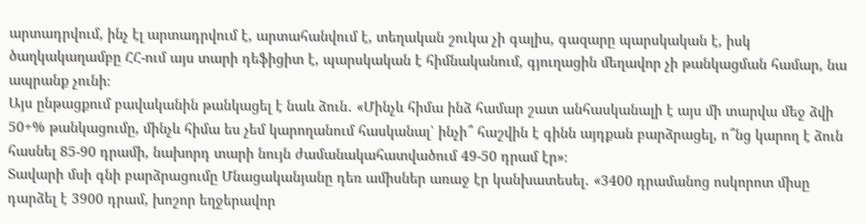արտադրվում, ինչ էլ արտադրվում է, արտահանվում է, տեղական շուկա չի գալիս, գազարը պարսկական է, իսկ ծաղկակաղամբը ՀՀ-ում այս տարի դեֆիցիտ է, պարսկական է հիմնականում, գյուղացին մեղավոր չի թանկացման համար, նա ապրանք չունի։
Այս ընթացքում բավականին թանկացել է նաև ձուն․ «Մինչև հիմա ինձ համար շատ անհասկանալի է այս մի տարվա մեջ ձվի 50+% թանկացումը, մինչև հիմա ես չեմ կարողանում հասկանալ՝ ինչի՞ հաշվին է գինն այդքան բարձրացել, ո՞նց կարող է ձուն հասնել 85-90 դրամի, նախորդ տարի նույն ժամանակահատվածում 49-50 դրամ էր»։
Տավարի մսի գնի բարձրացումը Մնացականյանը դեռ ամիսներ առաջ էր կանխատեսել․ «3400 դրամանոց ոսկորոտ միսը դարձել է 3900 դրամ, խոշոր եղջերավոր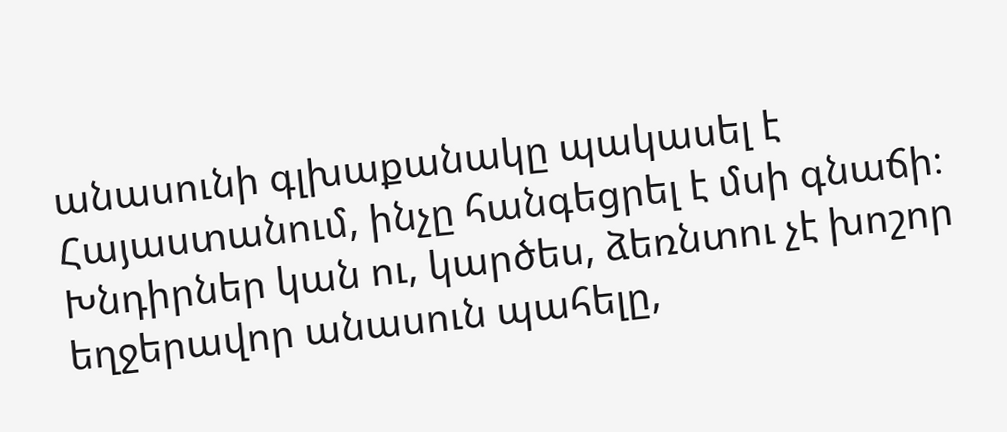անասունի գլխաքանակը պակասել է Հայաստանում, ինչը հանգեցրել է մսի գնաճի։ Խնդիրներ կան ու, կարծես, ձեռնտու չէ խոշոր եղջերավոր անասուն պահելը,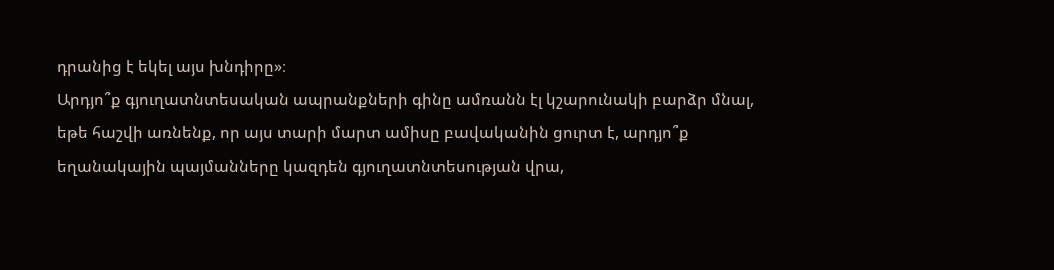դրանից է եկել այս խնդիրը»։
Արդյո՞ք գյուղատնտեսական ապրանքների գինը ամռանն էլ կշարունակի բարձր մնալ, եթե հաշվի առնենք, որ այս տարի մարտ ամիսը բավականին ցուրտ է, արդյո՞ք եղանակային պայմանները կազդեն գյուղատնտեսության վրա,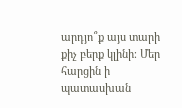արդյո՞ք այս տարի քիչ բերք կլինի։ Մեր հարցին ի պատասխան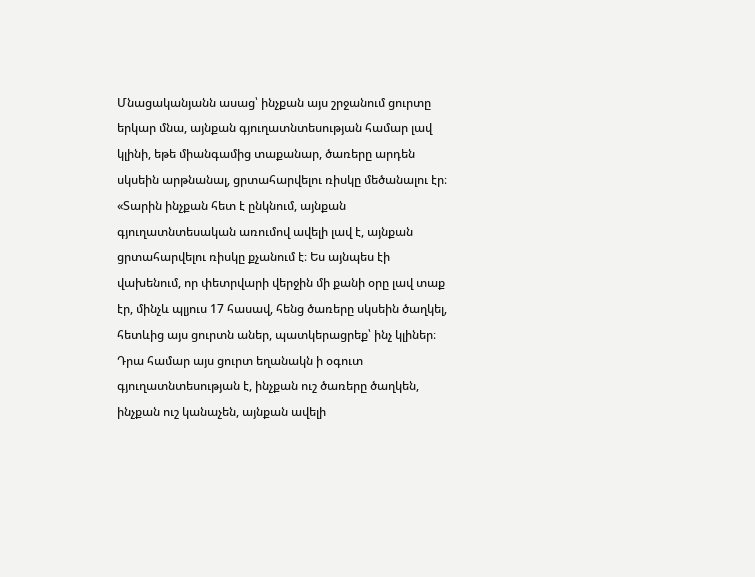Մնացականյանն ասաց՝ ինչքան այս շրջանում ցուրտը երկար մնա, այնքան գյուղատնտեսության համար լավ կլինի, եթե միանգամից տաքանար, ծառերը արդեն սկսեին արթնանալ, ցրտահարվելու ռիսկը մեծանալու էր։
«Տարին ինչքան հետ է ընկնում, այնքան գյուղատնտեսական առումով ավելի լավ է, այնքան ցրտահարվելու ռիսկը քչանում է։ Ես այնպես էի վախենում, որ փետրվարի վերջին մի քանի օրը լավ տաք էր, մինչև պլյուս 17 հասավ, հենց ծառերը սկսեին ծաղկել, հետևից այս ցուրտն աներ, պատկերացրեք՝ ինչ կլիներ։ Դրա համար այս ցուրտ եղանակն ի օգուտ գյուղատնտեսության է, ինչքան ուշ ծառերը ծաղկեն, ինչքան ուշ կանաչեն, այնքան ավելի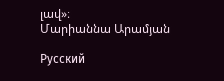լավ»։
Մարիաննա Արամյան

Русский